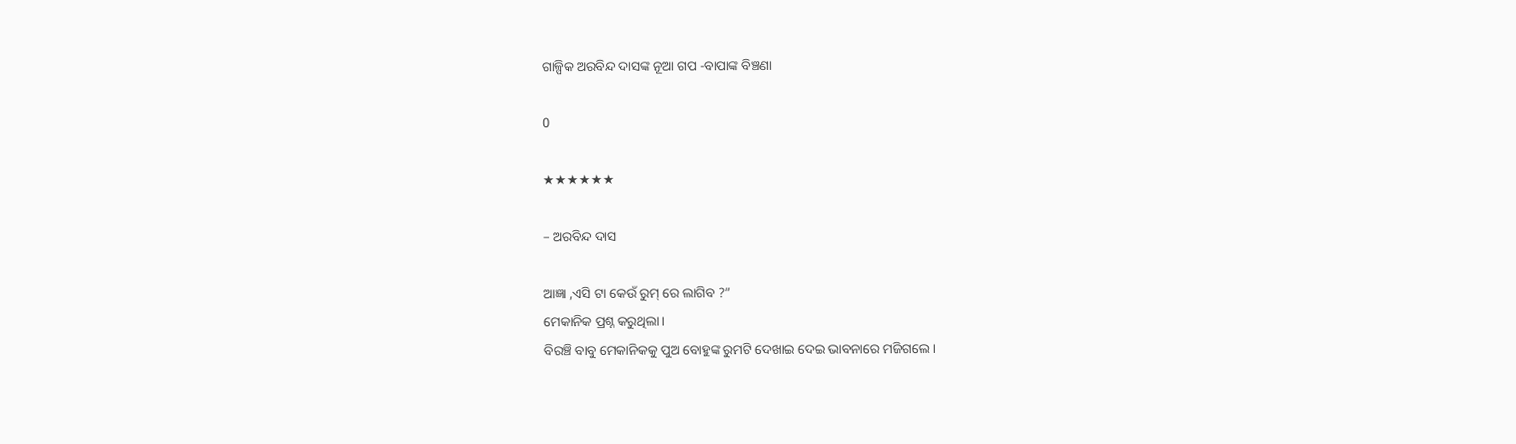ଗାଳ୍ପିକ ଅରବିନ୍ଦ ଦାସଙ୍କ ନୂଆ ଗପ -ବାପାଙ୍କ ବିଞ୍ଚଣା

0

★★★★★★

– ଅରବିନ୍ଦ ଦାସ

ଆଜ୍ଞା ,ଏସି ଟା କେଉଁ ରୁମ୍ ରେ ଲାଗିବ ?”
ମେକାନିକ ପ୍ରଶ୍ନ କରୁଥିଲା।
ବିରଞ୍ଚି ବାବୁ ମେକାନିକକୁ ପୁଅ ବୋହୁଙ୍କ ରୁମଟି ଦେଖାଇ ଦେଇ ଭାବନାରେ ମଜିଗଲେ।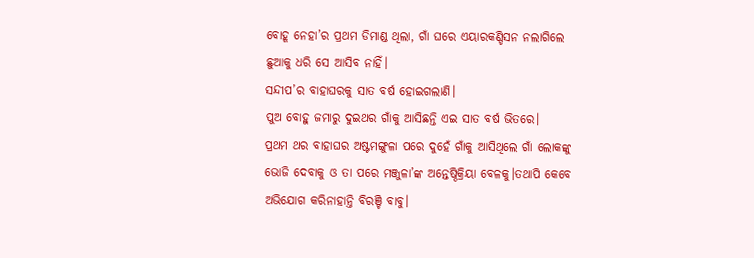ବୋହୂ ନେହା’ର ପ୍ରଥମ ଡିମାଣ୍ଡ ଥିଲା, ଗାଁ ଘରେ ଏୟାରକଣ୍ଡିସନ ନଲାଗିଲେ ଛୁଆକୁ ଧରି ସେ ଆସିବ ନାହିଁ।
ସନ୍ଦୀପ’ର ବାହାଘରକୁ ସାତ ବର୍ଷ ହୋଇଗଲାଣି।
ପୁଅ ବୋହୁ ଜମାରୁ ଦୁଇଥର ଗାଁକୁ ଆସିଛନ୍ତି ଏଇ ସାତ ବର୍ଷ ଭିତରେ।
ପ୍ରଥମ ଥର ବାହାଘର ଅଷ୍ଟମଙ୍ଗୁଳା ପରେ ଦୁହେଁ ଗାଁକୁ ଆସିଥିଲେ ଗାଁ ଲୋକଙ୍କୁ ଭୋଜି ଦେବାକୁ ଓ ତା ପରେ ମଞ୍ଜୁଳା’ଙ୍କ ଅନ୍ତେଷ୍ଠିକ୍ରିୟା ବେଳକୁ।ତଥାପି କେବେ ଅଭିଯୋଗ କରିନାହାନ୍ତି ବିରଞ୍ଚି ବାବୁ।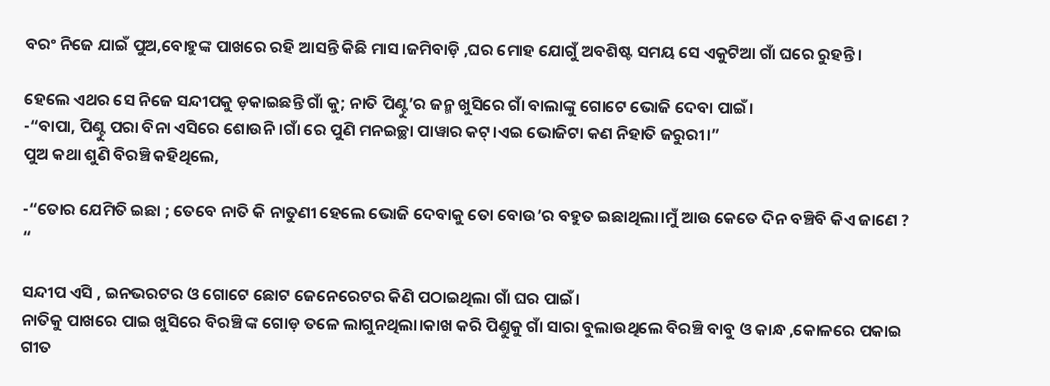ବରଂ ନିଜେ ଯାଇଁ ପୁଅ,ବୋହୁଙ୍କ ପାଖରେ ରହି ଆସନ୍ତି କିଛି ମାସ।ଜମିବାଡ଼ି ,ଘର ମୋହ ଯୋଗୁଁ ଅବଶିଷ୍ଟ ସମୟ ସେ ଏକୁଟିଆ ଗାଁ ଘରେ ରୁହନ୍ତି।

ହେଲେ ଏଥର ସେ ନିଜେ ସନ୍ଦୀପକୁ ଡ଼କାଇଛନ୍ତି ଗାଁ କୁ; ନାତି ପିଣ୍ଟୁ’ର ଜନ୍ମ ଖୁସିରେ ଗାଁ ବାଲାଙ୍କୁ ଗୋଟେ ଭୋଜି ଦେବା ପାଇଁ।
-“ବାପା, ପିଣ୍ଟୁ ପରା ବିନା ଏସିରେ ଶୋଉନି।ଗାଁ ରେ ପୁଣି ମନଇଚ୍ଛା ପାୱାର କଟ୍।ଏଇ ଭୋଜିଟା କଣ ନିହାତି ଜରୁରୀ।”
ପୁଅ କଥା ଶୁଣି ବିରଞ୍ଚି କହିଥିଲେ,

-“ତୋର ଯେମିତି ଇଛା ; ତେବେ ନାତି କି ନାତୁଣୀ ହେଲେ ଭୋଜି ଦେବାକୁ ତୋ ବୋଉ’ର ବହୁତ ଇଛାଥିଲା।ମୁଁ ଆଉ କେତେ ଦିନ ବଞ୍ଚିବି କିଏ ଜାଣେ ? “

ସନ୍ଦୀପ ଏସି , ଇନଭରଟର ଓ ଗୋଟେ ଛୋଟ ଜେନେରେଟର କିଣି ପଠାଇଥିଲା ଗାଁ ଘର ପାଇଁ।
ନାତିକୁ ପାଖରେ ପାଇ ଖୁସିରେ ବିରଞ୍ଚି ଙ୍କ ଗୋଡ଼ ତଳେ ଲାଗୁନଥିଲା।କାଖ କରି ପିଣ୍ତୁକୁ ଗାଁ ସାରା ବୁଲାଉଥିଲେ ବିରଞ୍ଚି ବାବୁ ଓ କାନ୍ଧ ,କୋଳରେ ପକାଇ ଗୀତ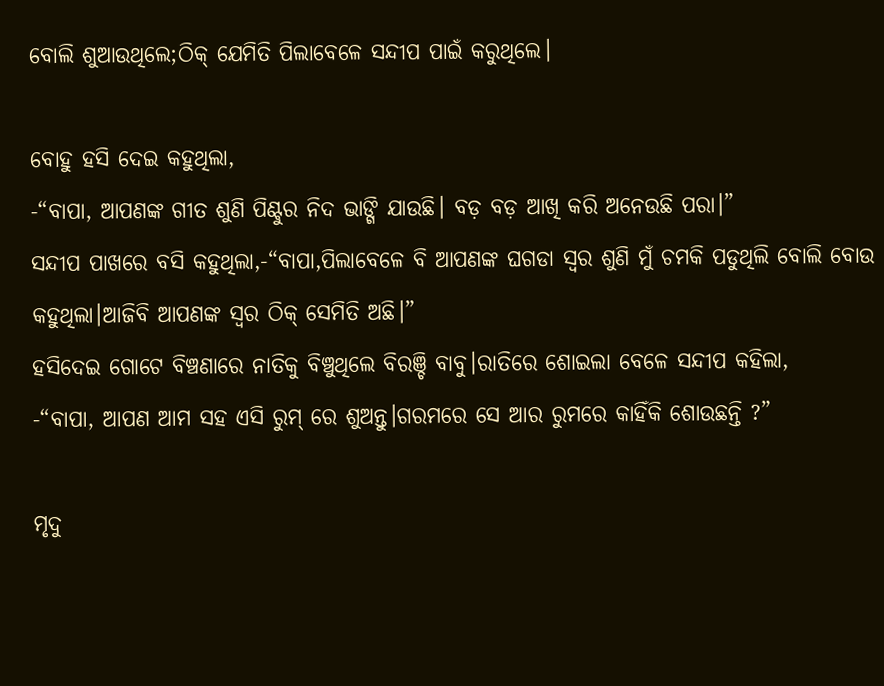ବୋଲି ଶୁଆଉଥିଲେ;ଠିକ୍ ଯେମିତି ପିଲାବେଳେ ସନ୍ଦୀପ ପାଇଁ କରୁଥିଲେ।

ବୋହୁ ହସି ଦେଇ କହୁଥିଲା,
-“ବାପା, ଆପଣଙ୍କ ଗୀତ ଶୁଣି ପିଣ୍ଟୁର ନିଦ ଭାଙ୍ଗି ଯାଉଛି। ବଡ଼ ବଡ଼ ଆଖି କରି ଅନେଉଛି ପରା।”
ସନ୍ଦୀପ ପାଖରେ ବସି କହୁଥିଲା,-“ବାପା,ପିଲାବେଳେ ବି ଆପଣଙ୍କ ଘଗଡା ସ୍ବର ଶୁଣି ମୁଁ ଚମକି ପଡୁଥିଲି ବୋଲି ବୋଉ କହୁଥିଲା।ଆଜିବି ଆପଣଙ୍କ ସ୍ବର ଠିକ୍ ସେମିତି ଅଛି।”
ହସିଦେଇ ଗୋଟେ ବିଞ୍ଚଣାରେ ନାତିକୁ ବିଞ୍ଚୁଥିଲେ ବିରଞ୍ଚି ବାବୁ।ରାତିରେ ଶୋଇଲା ବେଳେ ସନ୍ଦୀପ କହିଲା,
-“ବାପା, ଆପଣ ଆମ ସହ ଏସି ରୁମ୍ ରେ ଶୁଅନ୍ତୁ।ଗରମରେ ସେ ଆର ରୁମରେ କାହିଁକି ଶୋଉଛନ୍ତି ?”

ମୃଦୁ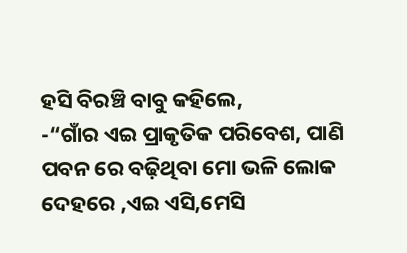ହସି ବିରଞ୍ଚି ବାବୁ କହିଲେ,
-“ଗାଁର ଏଇ ପ୍ରାକୃତିକ ପରିବେଶ, ପାଣି ପବନ ରେ ବଢ଼ିଥିବା ମୋ ଭଳି ଲୋକ ଦେହରେ ,ଏଇ ଏସି,ମେସି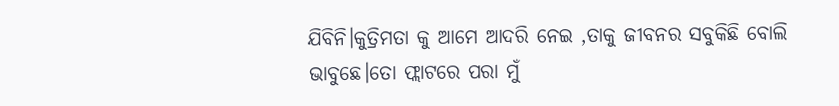ଯିବିନି।କୁତ୍ରିମତା କୁ ଆମେ ଆଦରି ନେଇ ,ତାକୁ ଜୀବନର ସବୁକିଛି ବୋଲି ଭାବୁଛେ।ତୋ ଫ୍ଲାଟରେ ପରା ମୁଁ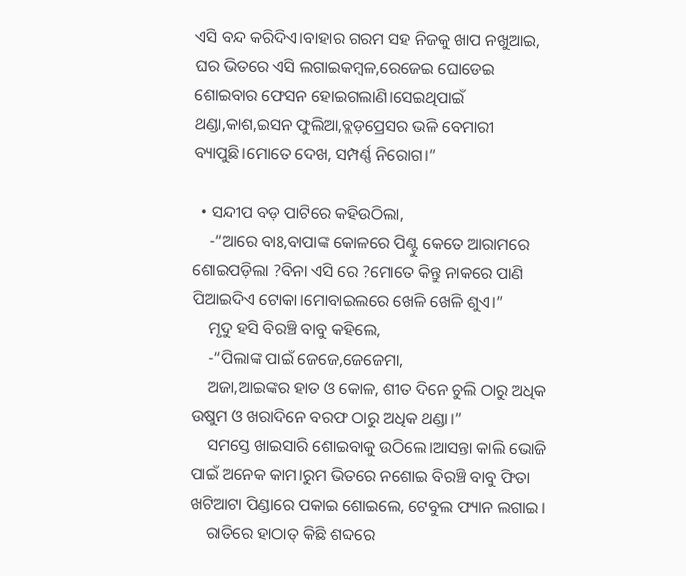ଏସି ବନ୍ଦ କରିଦିଏ।ବାହାର ଗରମ ସହ ନିଜକୁ ଖାପ ନଖୁଆଇ, ଘର ଭିତରେ ଏସି ଲଗାଇକମ୍ବଳ,ରେଜେଇ ଘୋଡେଇ ଶୋଇବାର ଫେସନ ହୋଇଗଲାଣି।ସେଇଥିପାଇଁ ଥଣ୍ଡା,କାଶ,ଇସନ ଫୁଲିଆ,ବ୍ଲଡ଼ପ୍ରେସର ଭଳି ବେମାରୀ ବ୍ୟାପୁଛି।ମୋତେ ଦେଖ, ସମ୍ପର୍ଣ୍ଣ ନିରୋଗ।”

  • ସନ୍ଦୀପ ବଡ଼ ପାଟିରେ କହିଉଠିଲା,
    -“ଆରେ ବାଃ,ବାପାଙ୍କ କୋଳରେ ପିଣ୍ଟୁ କେତେ ଆରାମରେ ଶୋଇପଡ଼ିଲା ?ବିନା ଏସି ରେ ?ମୋତେ କିନ୍ତୁ ନାକରେ ପାଣି ପିଆଇଦିଏ ଟୋକା।ମୋବାଇଲରେ ଖେଳି ଖେଳି ଶୁଏ।”
    ମୃଦୁ ହସି ବିରଞ୍ଚି ବାବୁ କହିଲେ,
    -“ପିଲାଙ୍କ ପାଇଁ ଜେଜେ,ଜେଜେମା,
    ଅଜା,ଆଇଙ୍କର ହାତ ଓ କୋଳ, ଶୀତ ଦିନେ ଚୁଲି ଠାରୁ ଅଧିକ ଉଷୁମ ଓ ଖରାଦିନେ ବରଫ ଠାରୁ ଅଧିକ ଥଣ୍ଡା।”
    ସମସ୍ତେ ଖାଇସାରି ଶୋଇବାକୁ ଉଠିଲେ।ଆସନ୍ତା କାଲି ଭୋଜି ପାଇଁ ଅନେକ କାମ।ରୁମ ଭିତରେ ନଶୋଇ ବିରଞ୍ଚି ବାବୁ ଫିତା ଖଟିଆଟା ପିଣ୍ଡାରେ ପକାଇ ଶୋଇଲେ, ଟେବୁଲ ଫ୍ୟାନ ଲଗାଇ।
    ରାତିରେ ହାଠାତ୍ କିଛି ଶବ୍ଦରେ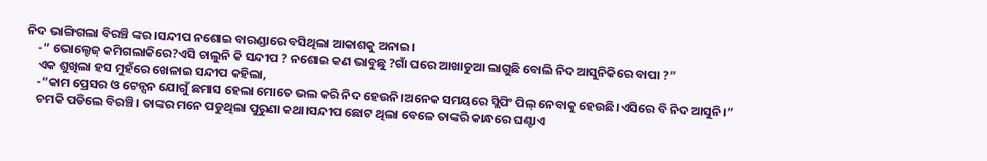ନିଦ ଭାଙ୍ଗିଗଲା ବିରଞ୍ଚି ଙ୍କର।ସନ୍ଦୀପ ନଶୋଇ ବାରଣ୍ଡାରେ ବସିଥିଲା ଆକାଶକୁ ଅନାଇ।
    -” ଭୋଲ୍ଟେଜ୍ କମିଗଲାକିରେ?ଏସି ଚାଲୁନି କି ସନ୍ଦୀପ ? ନଶୋଇ କଣ ଭାବୁଛୁ ?ଗାଁ ଘରେ ଆଖାଡୁଆ ଲାଗୁଛି ବୋଲି ନିଦ ଆସୁନିକିରେ ବାପା ?”
    ଏକ ଶୁଖିଲା ହସ ମୁହଁରେ ଖେଳାଇ ସନ୍ଦୀପ କହିଲା,
    -“କାମ ପ୍ରେସର ଓ ଟେନ୍ସନ ଯୋଗୁଁ ଛମାସ ହେଲା ମୋତେ ଭଲ କରି ନିଦ ହେଉନି।ଅନେକ ସମୟରେ ସ୍ଲିପିଂ ପିଲ୍ ନେବାକୁ ହେଉଛି।ଏସିରେ ବି ନିଦ ଆସୁନି।”
    ଚମକି ପଡିଲେ ବିରଞ୍ଚି। ତାଙ୍କର ମନେ ପଡୁଥିଲା ପୁରୁଣା କଥା।ସନ୍ଦୀପ ଛୋଟ ଥିଲା ବେଳେ ତାଙ୍କରି କାନ୍ଧରେ ଘଣ୍ଟାଏ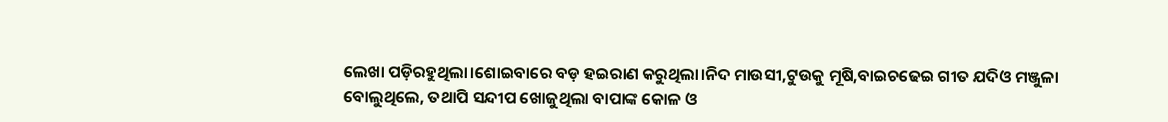ଲେଖା ପଡ଼ିରହୁଥିଲା।ଶୋଇବାରେ ବଡ଼ ହଇରାଣ କରୁଥିଲା।ନିଦ ମାଉସୀ,ଟୁଉକୁ ମୂଷି,ବାଇଚଢେଇ ଗୀତ ଯଦିଓ ମଞ୍ଜୁଳା ବୋଲୁଥିଲେ, ତଥାପି ସନ୍ଦୀପ ଖୋଜୁଥିଲା ବାପାଙ୍କ କୋଳ ଓ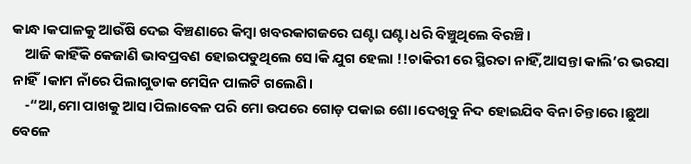କାନ୍ଧ।କପାଳକୁ ଆଉଁଷି ଦେଇ ବିଞ୍ଚଣାରେ କିମ୍ବା ଖବରକାଗଜରେ ଘଣ୍ଟା ଘଣ୍ଟା ଧରି ବିଞ୍ଚୁଥିଲେ ବିରଞ୍ଚି।
    ଆଜି କାହିଁକି କେଜାଣି ଭାବପ୍ରବଣ ହୋଇପଡୁଥିଲେ ସେ।କି ଯୁଗ ହେଲା !!ଚାକିରୀ ରେ ସ୍ଥିରତା ନାହିଁ,ଆସନ୍ତା କାଲି’ର ଭରସା ନାହିଁ।କାମ ନାଁରେ ପିଲାଗୁଡାକ ମେସିନ ପାଲଟି ଗଲେଣି।
    -“ଆ,ମୋ ପାଖକୁ ଆସ।ପିଲାବେଳ ପରି ମୋ ଉପରେ ଗୋଡ଼ ପକାଇ ଶୋ।ଦେଖିବୁ ନିଦ ହୋଇଯିବ ବିନା ଚିନ୍ତାରେ।ଛୁଆ ବେଳେ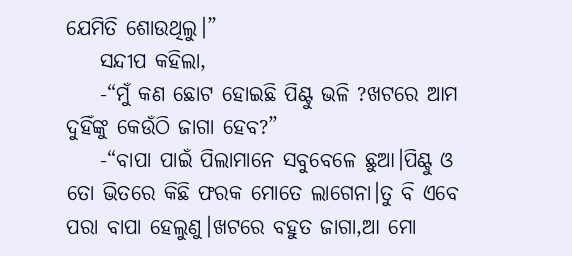ଯେମିତି ଶୋଉଥିଲୁ।”
    ସନ୍ଦୀପ କହିଲା,
    -“ମୁଁ କଣ ଛୋଟ ହୋଇଛି ପିଣ୍ଟୁ ଭଳି ?ଖଟରେ ଆମ ଦୁହିଁଙ୍କୁ କେଉଁଠି ଜାଗା ହେବ?”
    -“ବାପା ପାଇଁ ପିଲାମାନେ ସବୁବେଳେ ଛୁଆ।ପିଣ୍ଟୁ ଓ ତୋ ଭିତରେ କିଛି ଫରକ ମୋତେ ଲାଗେନା।ତୁ ବି ଏବେ ପରା ବାପା ହେଲୁଣୁ।ଖଟରେ ବହୁତ ଜାଗା,ଆ ମୋ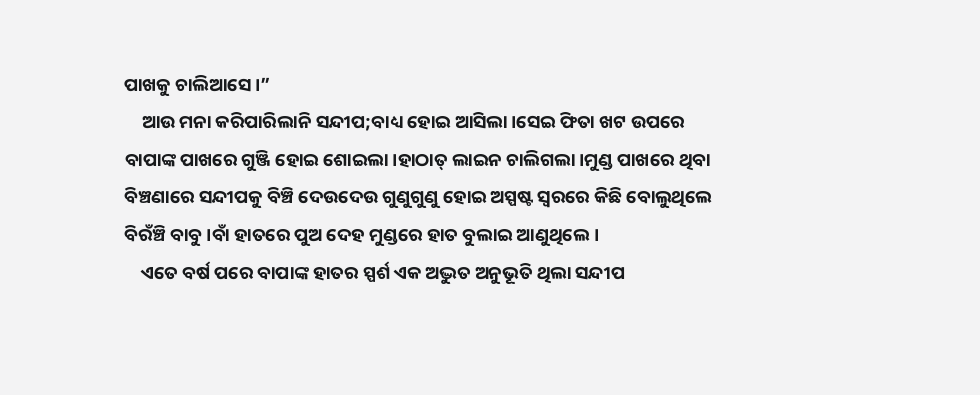ପାଖକୁ ଚାଲିଆସେ।”
    ଆଉ ମନା କରିପାରିଲାନି ସନ୍ଦୀପ;ବାଧ୍ୟ ହୋଇ ଆସିଲା।ସେଇ ଫିତା ଖଟ ଉପରେ ବାପାଙ୍କ ପାଖରେ ଗୁଞ୍ଜି ହୋଇ ଶୋଇଲା।ହାଠାତ୍ ଲାଇନ ଚାଲିଗଲା।ମୁଣ୍ଡ ପାଖରେ ଥିବା ବିଞ୍ଚଣାରେ ସନ୍ଦୀପକୁ ବିଞ୍ଚି ଦେଉଦେଉ ଗୁଣୁଗୁଣୁ ହୋଇ ଅସ୍ପଷ୍ଟ ସ୍ୱରରେ କିଛି ବୋଲୁଥିଲେ ବିରଁଞ୍ଚି ବାବୁ।ବାଁ ହାତରେ ପୁଅ ଦେହ ମୁଣ୍ଡରେ ହାତ ବୁଲାଇ ଆଣୁଥିଲେ।
    ଏତେ ବର୍ଷ ପରେ ବାପାଙ୍କ ହାତର ସ୍ପର୍ଶ ଏକ ଅଦ୍ଭୁତ ଅନୁଭୂତି ଥିଲା ସନ୍ଦୀପ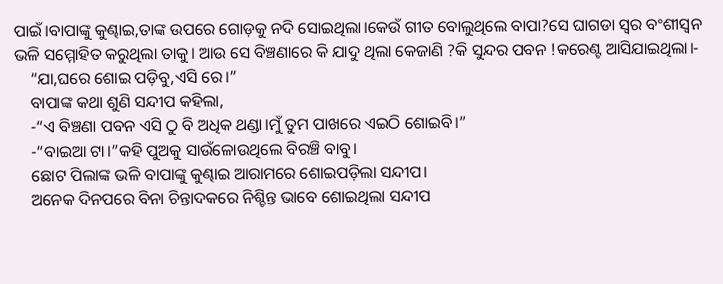ପାଇଁ।ବାପାଙ୍କୁ କୁଣ୍ଢାଇ,ତାଙ୍କ ଉପରେ ଗୋଡ଼କୁ ନଦି ସୋଇଥିଲା।କେଉଁ ଗୀତ ବୋଲୁଥିଲେ ବାପା?ସେ ଘାଗଡା ସ୍ବର ବଂଶୀସ୍ଵନ ଭଳି ସମ୍ମୋହିତ କରୁଥିଲା ତାକୁ। ଆଉ ସେ ବିଞ୍ଚଣାରେ କି ଯାଦୁ ଥିଲା କେଜାଣି ?କି ସୁନ୍ଦର ପବନ !କରେଣ୍ଟ ଆସିଯାଇଥିଲା।-
    “ଯା,ଘରେ ଶୋଇ ପଡ଼ିବୁ,ଏସି ରେ।”
    ବାପାଙ୍କ କଥା ଶୁଣି ସନ୍ଦୀପ କହିଲା,
    -“ଏ ବିଞ୍ଚଣା ପବନ ଏସି ଠୁ ବି ଅଧିକ ଥଣ୍ଡା।ମୁଁ ତୁମ ପାଖରେ ଏଇଠି ଶୋଇବି।”
    -“ବାଇଆ ଟା।”କହି ପୁଅକୁ ସାଉଁଳୋଉଥିଲେ ବିରଞ୍ଚି ବାବୁ।
    ଛୋଟ ପିଲାଙ୍କ ଭଳି ବାପାଙ୍କୁ କୁଣ୍ଢାଇ ଆରାମରେ ଶୋଇପଡ଼ିଲା ସନ୍ଦୀପ।
    ଅନେକ ଦିନପରେ ବିନା ଚିନ୍ତାଦକରେ ନିଶ୍ଚିନ୍ତ ଭାବେ ଶୋଇଥିଲା ସନ୍ଦୀପ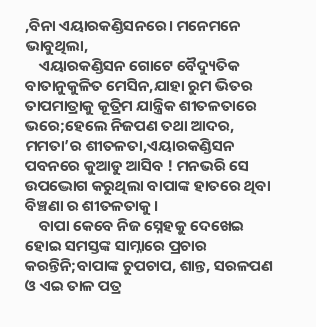,ବିନା ଏୟାରକଣ୍ଡିସନରେ। ମନେମନେ ଭାବୁଥିଲା,
    ଏୟାରକଣ୍ଡିସନ ଗୋଟେ ବୈଦ୍ୟୁତିକ ବାତାନୁକୁଳିତ ମେସିନ,ଯାହା ରୁମ ଭିତର ତାପମାତ୍ରାକୁ କୂତ୍ରିମ ଯାନ୍ତ୍ରିକ ଶୀତଳତାରେ ଭରେ;ହେଲେ ନିଜପଣ ତଥା ଆଦର, ମମତା’ର ଶୀତଳତା,ଏୟାରକଣ୍ଡିସନ ପବନରେ କୁଆଡୁ ଆସିବ ! ମନଭରି ସେ ଉପଦ୍ଭୋଗ କରୁଥିଲା ବାପାଙ୍କ ହାତରେ ଥିବା ବିଞ୍ଚଣା ର ଶୀତଳତାକୁ।
    ବାପା କେବେ ନିଜ ସ୍ନେହକୁ ଦେଖେଇ ହୋଇ ସମସ୍ତଙ୍କ ସାମ୍ନାରେ ପ୍ରଚାର କରନ୍ତିନି;ବାପାଙ୍କ ଚୁପଚାପ, ଶାନ୍ତ, ସରଳପଣ ଓ ଏଇ ତାଳ ପତ୍ର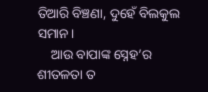ତିଆରି ବିଞ୍ଚଣା, ଦୁହେଁ ବିଲକୁଲ ସମାନ।
    ଆଉ ବାପାଙ୍କ ସ୍ନେହ’ର ଶୀତଳତା ତ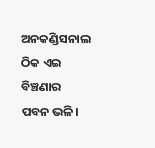ଅନକଣ୍ଡିସନାଲ ଠିକ ଏଇ ବିଞ୍ଚଣାର ପବନ ଭଳି।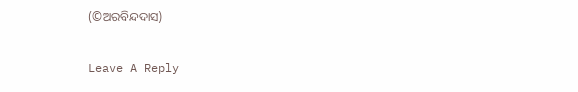(©ଅରବିନ୍ଦଦାସ)

Leave A Reply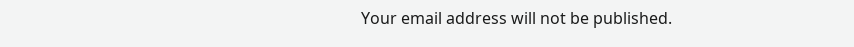Your email address will not be published.